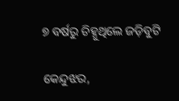୭ ବର୍ଷରୁ ଚିହ୍ନୁଥିଲେ ଜଡ଼ିବୁଟି

କେନ୍ଦୁଝର,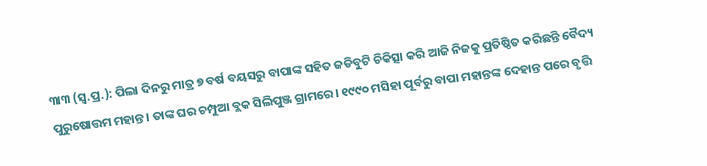୩ା୩ (ସ୍ବ.ପ୍ର.): ପିଲା ଦିନରୁ ମାତ୍ର ୭ ବର୍ଷ ବୟସରୁ ବାପାଙ୍କ ସହିତ ଜଡିବୁଟି ଚିକିତ୍ସା କରି ଆଜି ନିଜକୁ ପ୍ରତିଷ୍ଠିତ କରିଛନ୍ତି ବୈଦ୍ୟ ପୁରୁଷୋତ୍ତମ ମହାନ୍ତ। ତାଙ୍କ ଘର ଚମ୍ପୁଆ ବ୍ଲକ ସିଲିପୁଞ୍ଜ ଗ୍ରାମରେ। ୧୯୯୦ ମସିହା ପୂର୍ବରୁ ବାପା ମହାନ୍ତଙ୍କ ଦେହାନ୍ତ ପରେ ବୃତ୍ତି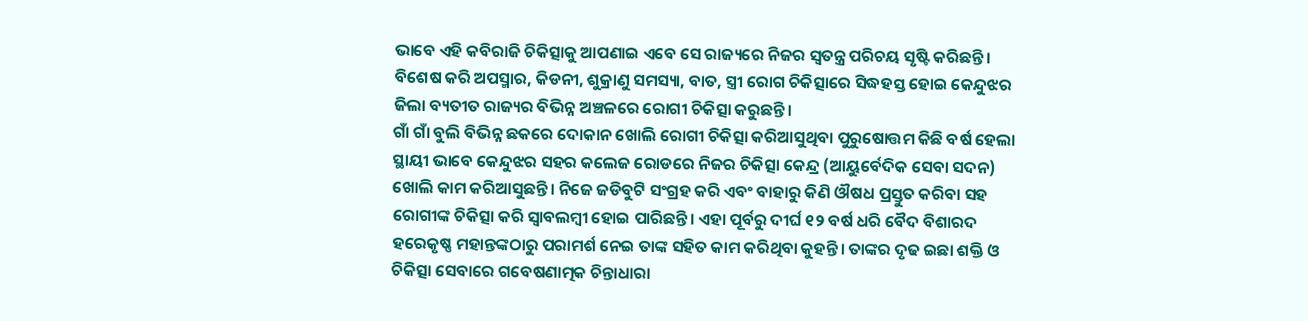ଭାବେ ଏହି କବିରାଜି ଚିକିତ୍ସାକୁ ଆପଣାଇ ଏବେ ସେ ରାଜ୍ୟରେ ନିଜର ସ୍ବତନ୍ତ୍ର ପରିଚୟ ସୃଷ୍ଟି କରିଛନ୍ତି। ବିଶେଷ କରି ଅପସ୍ମାର, କିଡନୀ, ଶୁକ୍ରାଣୁ ସମସ୍ୟା, ବାତ, ସ୍ତ୍ରୀ ରୋଗ ଚିକିତ୍ସାରେ ସିଦ୍ଧହସ୍ତ ହୋଇ କେନ୍ଦୁଝର ଜିଲା ବ୍ୟତୀତ ରାଜ୍ୟର ବିଭିନ୍ନ ଅଞ୍ଚଳରେ ରୋଗୀ ଚିକିତ୍ସା କରୁଛନ୍ତି।
ଗାଁ ଗାଁ ବୁଲି ବିଭିନ୍ନ ଛକରେ ଦୋକାନ ଖୋଲି ରୋଗୀ ଚିକିତ୍ସା କରିଆସୁଥିବା ପୁରୁଷୋତ୍ତମ କିଛି ବର୍ଷ ହେଲା ସ୍ଥାୟୀ ଭାବେ କେନ୍ଦୁଝର ସହର କଲେଜ ରୋଡରେ ନିଜର ଚିକିତ୍ସା କେନ୍ଦ୍ର (ଆୟୁର୍ବେଦିକ ସେବା ସଦନ) ଖୋଲି କାମ କରିଆସୁଛନ୍ତି। ନିଜେ ଜଡିବୁଟି ସଂଗ୍ରହ କରି ଏବଂ ବାହାରୁ କିଣି ଔଷଧ ପ୍ରସ୍ତୁତ କରିବା ସହ ରୋଗୀଙ୍କ ଚିକିତ୍ସା କରି ସ୍ବାବଲମ୍ବୀ ହୋଇ ପାରିଛନ୍ତି। ଏହା ପୂର୍ବରୁ ଦୀର୍ଘ ୧୨ ବର୍ଷ ଧରି ବୈଦ ବିଶାରଦ ହରେକୃଷ୍ଣ ମହାନ୍ତଙ୍କଠାରୁ ପରାମର୍ଶ ନେଇ ତାଙ୍କ ସହିତ କାମ କରିଥିବା କୁହନ୍ତି। ତାଙ୍କର ଦୃଢ ଇଛା ଶକ୍ତି ଓ ଚିକିତ୍ସା ସେବାରେ ଗବେଷଣାତ୍ମକ ଚିନ୍ତାଧାରା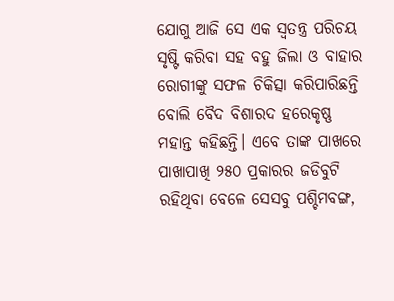ଯୋଗୁ ଆଜି ସେ ଏକ ସ୍ବତନ୍ତ୍ର ପରିଚୟ ସୃଷ୍ଟି କରିବା ସହ ବହୁ ଜିଲା ଓ ବାହାର ରୋଗୀଙ୍କୁ ସଫଳ ଚିକିତ୍ସା କରିପାରିଛନ୍ତି ବୋଲି ବୈଦ ବିଶାରଦ ହରେକୃଷ୍ଣ ମହାନ୍ତ କହିଛନ୍ତି। ଏବେ ତାଙ୍କ ପାଖରେ ପାଖାପାଖି ୨୫୦ ପ୍ରକାରର ଜଡିବୁଟି ରହିଥିବା ବେଳେ ସେସବୁ ପଶ୍ଚିମବଙ୍ଗ,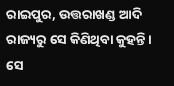ରାଇପୁର, ଉତ୍ତରାଖଣ୍ଡ ଆଦି ରାଜ୍ୟରୁ ସେ କିଣିଥିବା କୁହନ୍ତି। ସେ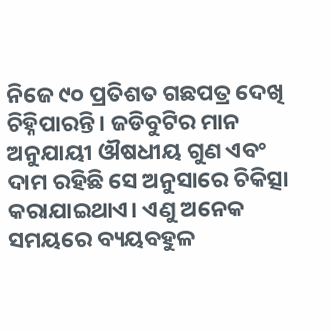ନିଜେ ୯୦ ପ୍ରତିଶତ ଗଛପତ୍ର ଦେଖି ଚିହ୍ନିପାରନ୍ତି। ଜଡିବୁଟିର ମାନ ଅନୁଯାୟୀ ଔଷଧୀୟ ଗୁଣ ଏବଂ ଦାମ ରହିଛି ସେ ଅନୁସାରେ ଚିକିତ୍ସା କରାଯାଇଥାଏ। ଏଣୁ ଅନେକ ସମୟରେ ବ୍ୟୟବହୁଳ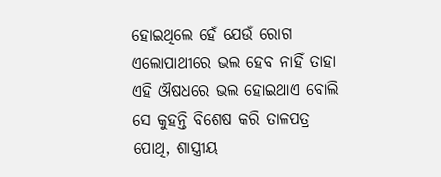ହୋଇଥିଲେ ହେଁ ଯେଉଁ ରୋଗ ଏଲୋପାଥୀରେ ଭଲ ହେବ ନାହିଁ ତାହା ଏହି ଔଷଧରେ ଭଲ ହୋଇଥାଏ ବୋଲି ସେ କୁହନ୍ତି ବିଶେଷ କରି ତାଳପତ୍ର ପୋଥି, ଶାସ୍ତ୍ରୀୟ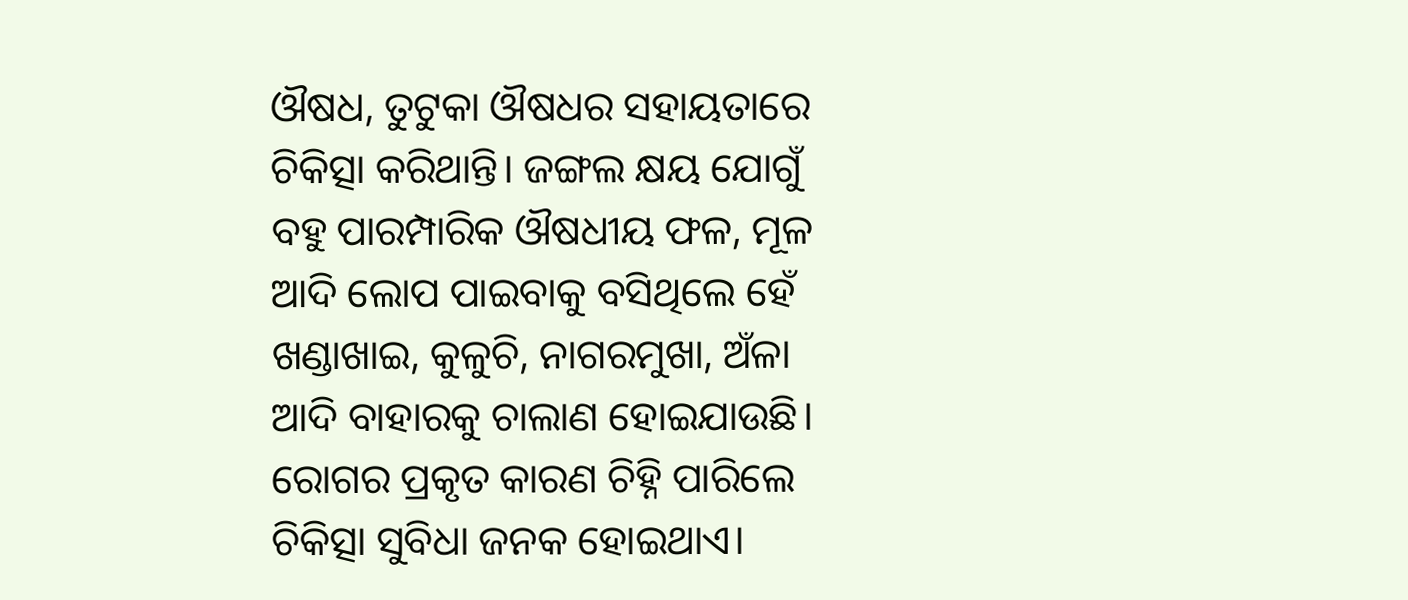ଔଷଧ, ତୁଟୁକା ଔଷଧର ସହାୟତାରେ ଚିକିତ୍ସା କରିଥାନ୍ତି। ଜଙ୍ଗଲ କ୍ଷୟ ଯୋଗୁଁ ବହୁ ପାରମ୍ପାରିକ ଔଷଧୀୟ ଫଳ, ମୂଳ ଆଦି ଲୋପ ପାଇବାକୁ ବସିଥିଲେ ହେଁ ଖଣ୍ଡାଖାଇ, କୁଳୁଚି, ନାଗରମୁଖା, ଅଁଳା ଆଦି ବାହାରକୁ ଚାଲାଣ ହୋଇଯାଉଛି।
ରୋଗର ପ୍ରକୃତ କାରଣ ଚିହ୍ନି ପାରିଲେ ଚିକିତ୍ସା ସୁବିଧା ଜନକ ହୋଇଥାଏ।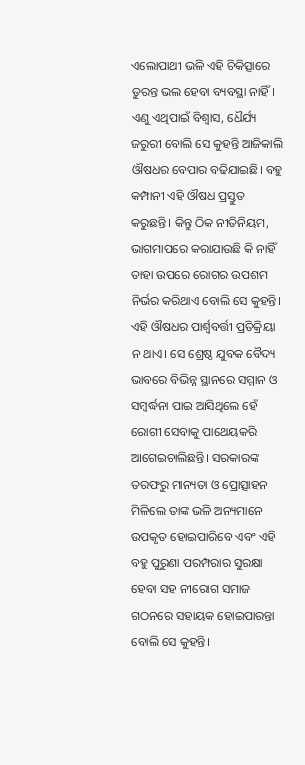ଏଲୋପାଥୀ ଭଳି ଏହି ଚିକିତ୍ସାରେ ତୁରନ୍ତ ଭଲ ହେବା ବ୍ୟବସ୍ଥା ନାହିଁ। ଏଣୁ ଏଥିପାଇଁ ବିଶ୍ୱାସ, ଧୈର୍ଯ୍ୟ ଜରୁରୀ ବୋଲି ସେ କୁହନ୍ତି ଆଜିକାଲି ଔଷଧର ବେପାର ବଢିଯାଇଛି। ବହୁ କମ୍ପାନୀ ଏହି ଔଷଧ ପ୍ରସ୍ତୁତ କରୁଛନ୍ତି। କିନ୍ତୁ ଠିକ ନୀତିନିୟମ, ଭାଗମାପରେ କରାଯାଉଛି କି ନାହିଁ ତାହା ଉପରେ ରୋଗର ଉପଶମ ନିର୍ଭର କରିଥାଏ ବୋଲି ସେ କୁହନ୍ତି। ଏହି ଔଷଧର ପାର୍ଶ୍ୱବର୍ତ୍ତୀ ପ୍ରତିକ୍ରିୟା ନ ଥାଏ। ସେ ଶ୍ରେଷ୍ଠ ଯୁବକ ବୈଦ୍ୟ ଭାବରେ ବିଭିନ୍ନ ସ୍ଥାନରେ ସମ୍ମାନ ଓ ସମ୍ବର୍ଦ୍ଧନା ପାଇ ଆସିଥିଲେ ହେଁ ରୋଗୀ ସେବାକୁ ପାଥେୟକରି ଆଗେଇଚାଲିଛନ୍ତି। ସରକାରଙ୍କ ତରଫରୁ ମାନ୍ୟତା ଓ ପ୍ରୋତ୍ସାହନ ମିଳିଲେ ତାଙ୍କ ଭଳି ଅନ୍ୟମାନେ ଉପକୃତ ହୋଇପାରିବେ ଏବଂ ଏହି ବହୁ ପୁରୁଣା ପରମ୍ପରାର ସୁରକ୍ଷା ହେବା ସହ ନୀରୋଗ ସମାଜ ଗଠନରେ ସହାୟକ ହୋଇପାରନ୍ତା ବୋଲି ସେ କୁହନ୍ତି।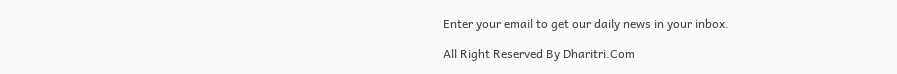Enter your email to get our daily news in your inbox.

All Right Reserved By Dharitri.Com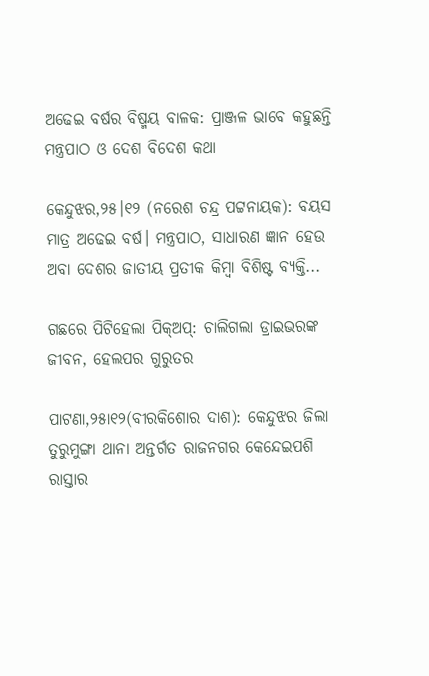ଅଢେଇ ବର୍ଷର ବିଷ୍ମୟ ବାଳକ: ପ୍ରାଞ୍ଜଳ ଭାବେ କହୁଛନ୍ତି ମନ୍ତ୍ରପାଠ ଓ ଦେଶ ବିଦେଶ କଥା

କେନ୍ଦୁଝର,୨୫।୧୨ (ନରେଶ ଚନ୍ଦ୍ର ପଟ୍ଟନାୟକ): ବୟସ ମାତ୍ର ଅଢେଇ ବର୍ଷ। ମନ୍ତ୍ରପାଠ, ସାଧାରଣ ଜ୍ଞାନ ହେଉ ଅବା ଦେଶର ଜାତୀୟ ପ୍ରତୀକ କିମ୍ବା ବିଶିଷ୍ଟ ବ୍ୟକ୍ତି...

ଗଛରେ ପିଟିହେଲା ପିକ୍‌ଅପ୍‌: ଚାଲିଗଲା ଡ୍ରାଇଭରଙ୍କ ଜୀବନ, ହେଲପର ଗୁରୁତର

ପାଟଣା,୨୫ା୧୨(ବୀରକିଶୋର ଦାଶ): କେନ୍ଦୁଝର ଜିଲା ତୁରୁମୁଙ୍ଗା ଥାନା ଅନ୍ତର୍ଗତ ରାଜନଗର କେନ୍ଦେଇପଶି ରାସ୍ତାର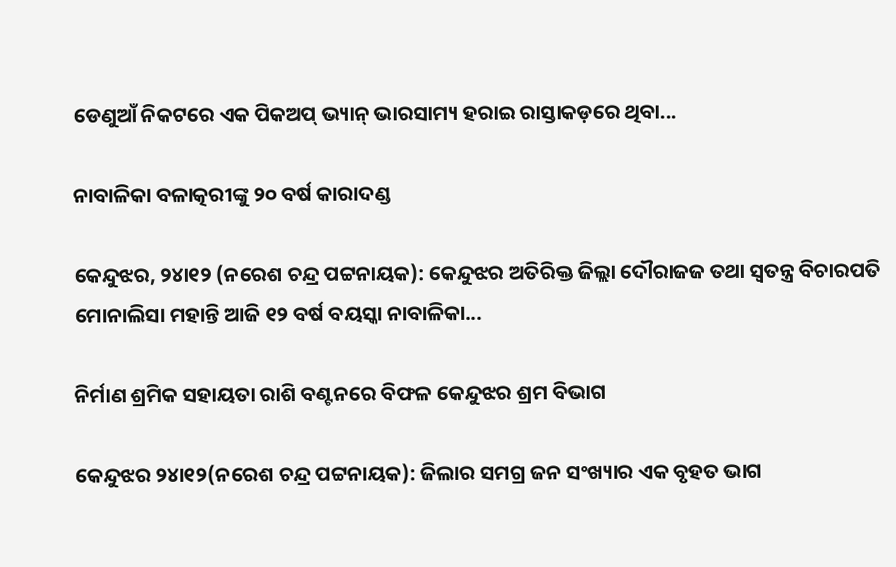ଡେଣୁଆଁ ନିକଟରେ ଏକ ପିକଅପ୍‌ ଭ୍ୟାନ୍‌ ଭାରସାମ୍ୟ ହରାଇ ରାସ୍ତାକଡ଼ରେ ଥିବା...

ନାବାଳିକା ବଳାତ୍କରୀଙ୍କୁ ୨୦ ବର୍ଷ କାରାଦଣ୍ଡ

କେନ୍ଦୁଝର, ୨୪ା୧୨ (ନରେଶ ଚନ୍ଦ୍ର ପଟ୍ଟନାୟକ): କେନ୍ଦୁଝର ଅତିରିକ୍ତ ଜିଲ୍ଲା ଦୌରାଜଜ ତଥା ସ୍ବତନ୍ତ୍ର ବିଚାରପତି ମୋନାଲିସା ମହାନ୍ତି ଆଜି ୧୨ ବର୍ଷ ବୟସ୍କା ନାବାଳିକା...

ନିର୍ମାଣ ଶ୍ରମିକ ସହାୟତା ରାଶି ବଣ୍ଟନରେ ବିଫଳ କେନ୍ଦୁଝର ଶ୍ରମ ବିଭାଗ

କେନ୍ଦୁଝର ୨୪ା୧୨(ନରେଶ ଚନ୍ଦ୍ର ପଟ୍ଟନାୟକ): ଜିଲାର ସମଗ୍ର ଜନ ସଂଖ୍ୟାର ଏକ ବୃହତ ଭାଗ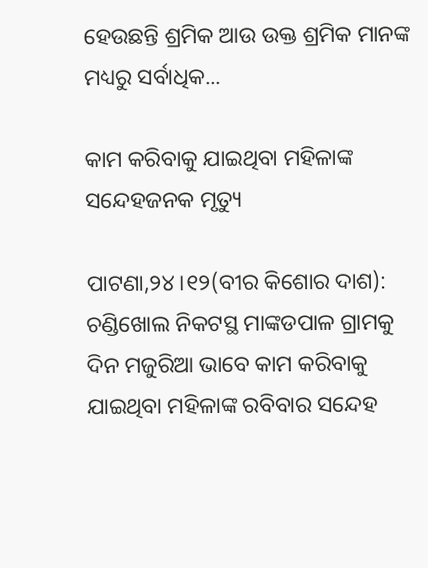ହେଉଛନ୍ତି ଶ୍ରମିକ ଆଉ ଉକ୍ତ ଶ୍ରମିକ ମାନଙ୍କ ମଧ୍ୟରୁ ସର୍ବାଧିକ...

କାମ କରିବାକୁ ଯାଇଥିବା ମହିଳାଙ୍କ ସନ୍ଦେହଜନକ ମୃତ୍ୟୁ

ପାଟଣା,୨୪।୧୨(ବୀର କିଶୋର ଦାଶ): ଚଣ୍ଡିଖୋଲ ନିକଟସ୍ଥ ମାଙ୍କଡପାଳ ଗ୍ରାମକୁ ଦିନ ମଜୁରିଆ ଭାବେ କାମ କରିବାକୁ ଯାଇଥିବା ମହିଳାଙ୍କ ରବିବାର ସନ୍ଦେହ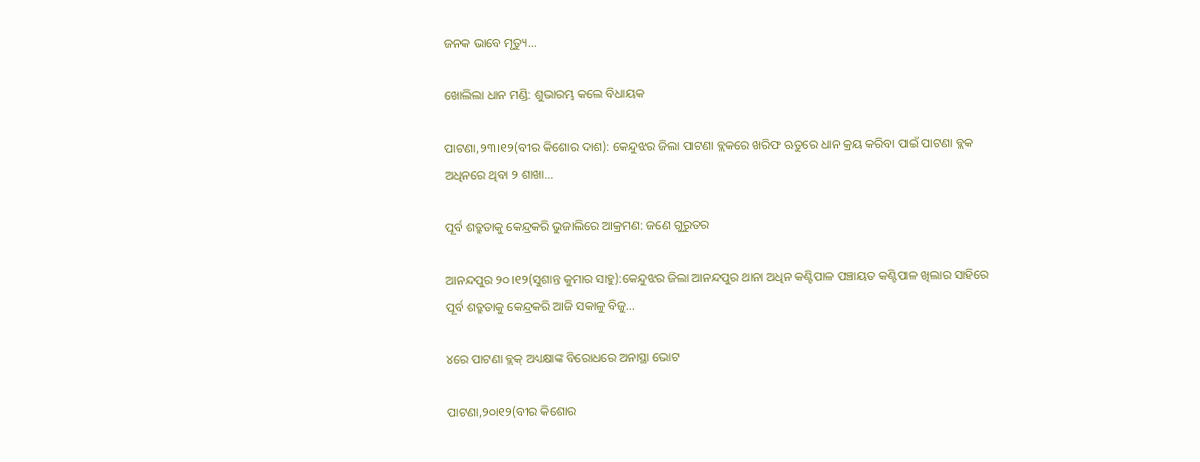ଜନକ ଭାବେ ମୃତ୍ୟୁ...

ଖୋଲିଲା ଧାନ ମଣ୍ଡି: ଶୁଭାରମ୍ଭ କଲେ ବିଧାୟକ

ପାଟଣା,୨୩।୧୨(ବୀର କିଶୋର ଦାଶ): କେନ୍ଦୁଝର ଜିଲା ପାଟଣା ବ୍ଲକରେ ଖରିଫ ଋତୁରେ ଧାନ କ୍ରୟ କରିବା ପାଇଁ ପାଟଣା ବ୍ଲକ ଅଧିନରେ ଥିବା ୨ ଶାଖା...

ପୂର୍ବ ଶତ୍ରୁତାକୁ କେନ୍ଦ୍ରକରି ଭୁଜାଲିରେ ଆକ୍ରମଣ: ଜଣେ ଗୁରୁତର

ଆନନ୍ଦପୁର ୨୦।୧୨(ସୁଶାନ୍ତ କୁମାର ସାହୁ):କେନ୍ଦୁଝର ଜିଲା ଆନନ୍ଦପୁର ଥାନା ଅଧିନ କଣ୍ଟିପାଳ ପଞ୍ଚାୟତ କଣ୍ଟିପାଳ ଖିଲାର ସାହିରେ ପୂର୍ବ ଶତ୍ରୁତାକୁ କେନ୍ଦ୍ରକରି ଆଜି ସକାଳୁ ବିଜୁ...

୪ରେ ପାଟଣା ବ୍ଲକ୍‌ ଅଧ୍ୟକ୍ଷାଙ୍କ ବିରୋଧରେ ଅନାସ୍ଥା ଭୋଟ

ପାଟଣା,୨୦ା୧୨(ବୀର କିଶୋର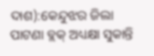ଦାଶ):କେନ୍ଦୁଝର ଜିଲା ପାଟଣା ବ୍ଲକ୍‌ ଅଧ୍ୟକ୍ଷା ସୁକାନ୍ତି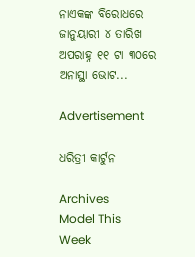ନାଏକଙ୍କ ବିରୋଧରେ ଜାନୁୟାରୀ ୪ ତାରିଖ ଅପରାହ୍ନ ୧୧ ଟା ୩୦ରେ ଅନାସ୍ଥା ଭୋଟ...

Advertisement

ଧରିତ୍ରୀ କାର୍ଟୁନ

Archives
Model This Week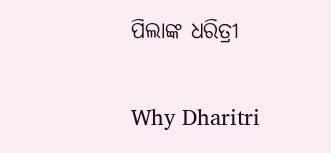ପିଲାଙ୍କ ଧରିତ୍ରୀ

Why Dharitri